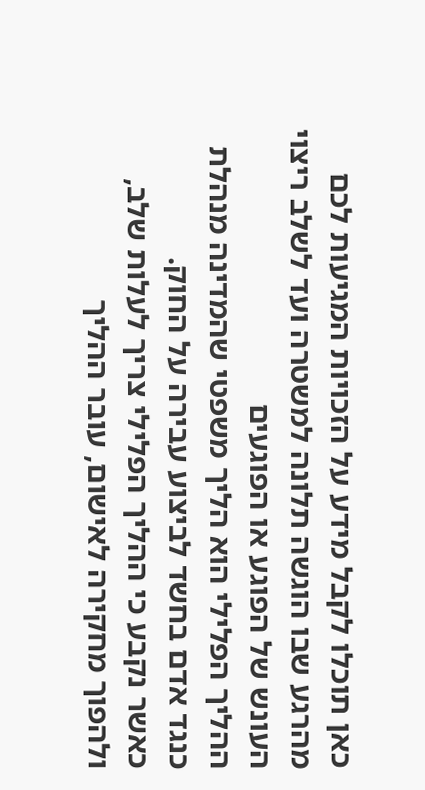כאן תוכלו לקבל מידע על הזכויות המגיעות לכם מהרגע שבו הוגשה תלונה למשטרה ועד לשלב ריצוי העונש של הפוגע או הפוגעים
ההליך הפלילי הוא הליך משפטי שהמדינה מנהלת כנגד אדם בחשד לביצוע עבירה על החוק.
כאשר נקבע כי ההליך הפלילי צריך לעלות שלב, ולהפוך מחקירה לאישום, עובר ההליך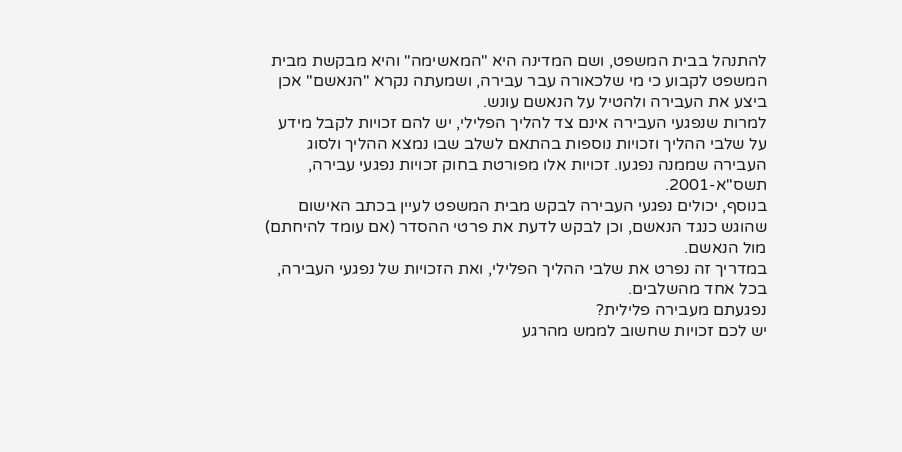להתנהל בבית המשפט, ושם המדינה היא "המאשימה" והיא מבקשת מבית המשפט לקבוע כי מי שלכאורה עבר עבירה, ושמעתה נקרא "הנאשם" אכן ביצע את העבירה ולהטיל על הנאשם עונש.
למרות שנפגעי העבירה אינם צד להליך הפלילי, יש להם זכויות לקבל מידע על שלבי ההליך וזכויות נוספות בהתאם לשלב שבו נמצא ההליך ולסוג העבירה שממנה נפגעו. זכויות אלו מפורטת בחוק זכויות נפגעי עבירה, תשס"א-2001.
בנוסף, יכולים נפגעי העבירה לבקש מבית המשפט לעיין בכתב האישום שהוגש כנגד הנאשם, וכן לבקש לדעת את פרטי ההסדר (אם עומד להיחתם) מול הנאשם.
במדריך זה נפרט את שלבי ההליך הפלילי, ואת הזכויות של נפגעי העבירה, בכל אחד מהשלבים.
נפגעתם מעבירה פלילית?
יש לכם זכויות שחשוב לממש מהרגע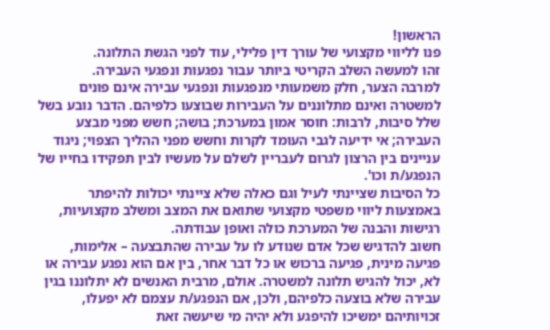הראשון!
פנו לליווי מקצועי של עורך דין פלילי, עוד לפני הגשת התלונה.
זהו למעשה השלב הקריטי ביותר עבור נפגעות ונפגעי העבירה.
למרבה הצער, חלק משמעותי מנפגעות ונפגעי עבירה אינם פונים למשטרה ואינם מתלוננים על העבירות שבוצעו כלפיהם. הדבר נובע בשל שלל סיבות, לרבות: חוסר אמון במערכת; בושה; חשש מפני מבצע העבירה; אי ידיעה לגבי העומד לקרות וחשש מפני ההליך הצפוי; ניגוד עניינים בין הרצון לגרום לעבריין לשלם על מעשיו לבין תפקידו בחייו של הנפגע/ת וכו'.
כל הסיבות שציינתי לעיל וגם כאלה שלא ציינתי יכולות להיפתר באמצעות ליווי משפטי מקצועי שתואם את המצב ומשלב מקצועיות, רגישות והבנה של המערכת כולה ואופן עבודתה.
חשוב להדגיש שכל אדם שנודע לו על עבירה שהתבצעה – אלימות, פגיעה מינית, פגיעה ברכוש או כל דבר אחר, בין אם הוא נפגע עבירה או לא, יכול להגיש תלונה למשטרה. אולם, מרבית האנשים לא יתלוננו בגין עבירה שלא בוצעה כלפיהם, ולכן, אם הנפגע/ת עצמם לא יפעלו, זכויותיהם ימשיכו להיפגע ולא יהיה מי שיעשה זאת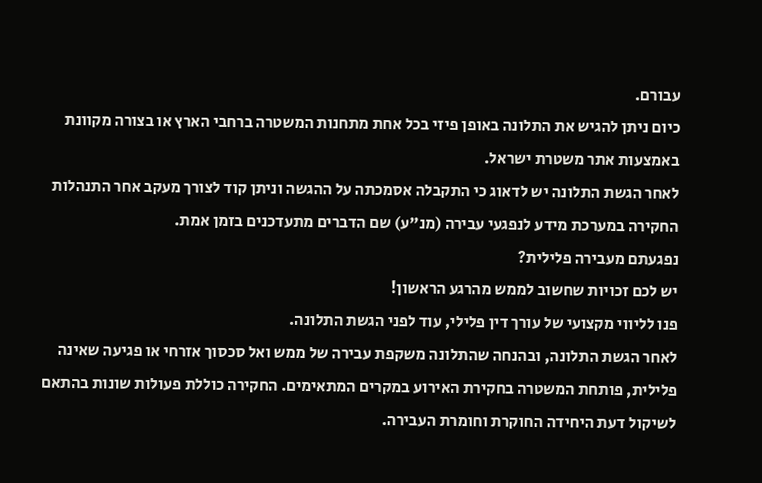עבורם.
כיום ניתן להגיש את התלונה באופן פיזי בכל אחת מתחנות המשטרה ברחבי הארץ או בצורה מקוונת באמצעות אתר משטרת ישראל.
לאחר הגשת התלונה יש לדאוג כי התקבלה אסמכתה על ההגשה וניתן קוד לצורך מעקב אחר התנהלות החקירה במערכת מידע לנפגעי עבירה (מנ"ע) שם הדברים מתעדכנים בזמן אמת.
נפגעתם מעבירה פלילית?
יש לכם זכויות שחשוב לממש מהרגע הראשון!
פנו לליווי מקצועי של עורך דין פלילי, עוד לפני הגשת התלונה.
לאחר הגשת התלונה, ובהנחה שהתלונה משקפת עבירה של ממש ואל סכסוך אזרחי או פגיעה שאינה פלילית, פותחת המשטרה בחקירת האירוע במקרים המתאימים. החקירה כוללת פעולות שונות בהתאם לשיקול דעת היחידה החוקרת וחומרת העבירה.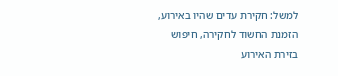למשל: חקירת עדים שהיו באירוע, הזמנת החשוד לחקירה, חיפוש בזירת האירוע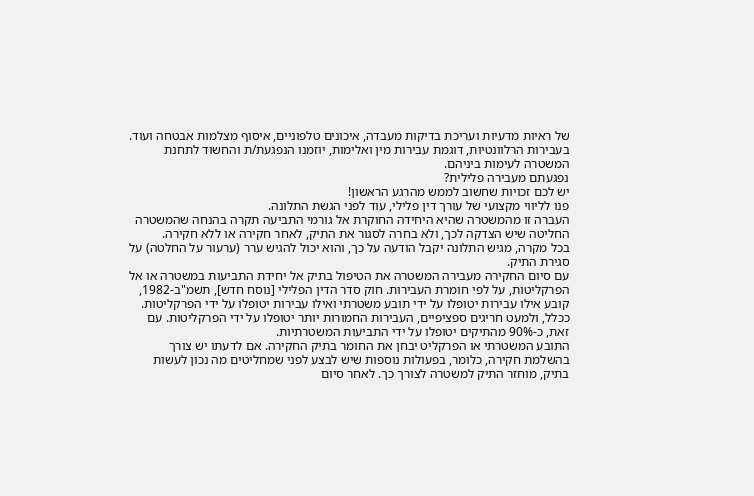של ראיות מדעיות ועריכת בדיקות מעבדה, איכונים טלפוניים, איסוף מצלמות אבטחה ועוד. בעבירות הרלוונטיות, דוגמת עבירות מין ואלימות, יוזמנו הנפגעת/ת והחשוד לתחנת המשטרה לעימות ביניהם.
נפגעתם מעבירה פלילית?
יש לכם זכויות שחשוב לממש מהרגע הראשון!
פנו לליווי מקצועי של עורך דין פלילי, עוד לפני הגשת התלונה.
העברה זו מהמשטרה שהיא היחידה החוקרת אל גורמי התביעה תקרה בהנחה שהמשטרה החליטה שיש הצדקה לכך, ולא בחרה לסגור את התיק, לאחר חקירה או ללא חקירה.
בכל מקרה, מגיש התלונה יקבל הודעה על כך, והוא יכול להגיש ערר (ערעור על החלטה) על סגירת התיק.
עם סיום החקירה מעבירה המשטרה את הטיפול בתיק אל יחידת התביעות במשטרה או אל הפרקליטות, על לפי חומרת העבירות. חוק סדר הדין הפלילי [נוסח חדש], תשמ"ב-1982, קובע אילו עבירות יטופלו על ידי תובע משטרתי ואילו עבירות יטופלו על ידי הפרקליטות.
ככלל, ולמעט חריגים ספציפיים, העבירות החמורות יותר יטופלו על ידי הפרקליטות. עם זאת, כ-90% מהתיקים יטופלו על ידי התביעות המשטרתיות.
התובע המשטרתי או הפרקליט יבחן את החומר בתיק החקירה. אם לדעתו יש צורך בהשלמת חקירה, כלומר, בפעולות נוספות שיש לבצע לפני שמחליטים מה נכון לעשות בתיק, מוחזר התיק למשטרה לצורך כך. לאחר סיום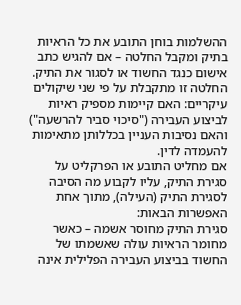ההשלמות בוחן התובע את כל הראיות בתיק ומקבל החלטה – אם להגיש כתב אישום כנגד החשוד או לסגור את התיק. החלטה זו מתקבלת על פי שני שיקולים עיקריים: האם קיימות מספיק ראיות לביצוע העבירה ("סיכוי סביר להרשעה") והאם נסיבות העניין בכללותן מתאימות להעמדה לדין.
אם מחליט התובע או הפרקליט על סגירת התיק, עליו לקבוע מה הסיבה לסגירת התיק (העילה), מתוך אחת האפשרות הבאות:
סגירת התיק מחוסר אשמה – כאשר מחומר הראיות עולה שאשמתו של החשוד בביצוע העבירה הפלילית אינה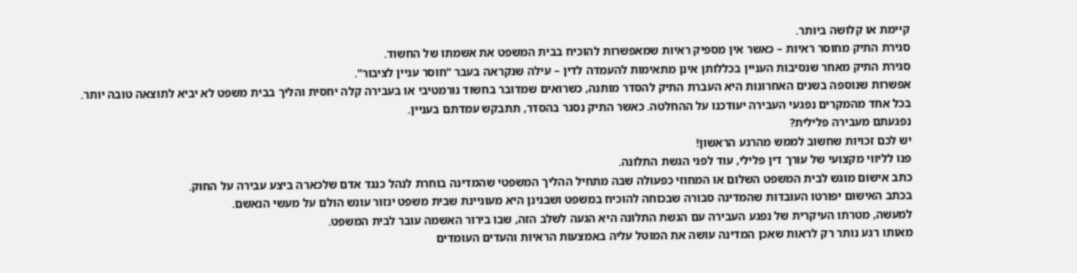קיימת או קלושה ביותר.
סגירת התיק מחוסר ראיות – כאשר אין מספיק ראיות שמאפשרות להוכיח בבית המשפט את אשמתו של החשוד.
סגירת התיק מאחר שנסיבות העניין בכללותן אינן מתאימות להעמדה לדין – עילה שנקראה בעבר "חוסר עניין לציבור".
אפשרות שנוספה בשנים האחרונות היא העברת התיק להסדר מותנה, כשרואים שמדובר בחשוד נורמטיבי או בעבירה קלה יחסית והליך בבית משפט לא יביא לתוצאה טובה יותר.
בכל אחד מהמקרים נפגעי העבירה יעודכנו על ההחלטה. כאשר התיק נסגר בהסדר, תתבקש עמדתם בעניין.
נפגעתם מעבירה פלילית?
יש לכם זכויות שחשוב לממש מהרגע הראשון!
פנו לליווי מקצועי של עורך דין פלילי, עוד לפני הגשת התלונה.
כתב אישום מוגש לבית המשפט השלום או המחוזי כפעולה שבה מתחיל ההליך המשפטי שהמדינה בוחרת לנהל כנגד אדם שלכארה ביצע עבירה על החוק.
בכתב האישום יפורטו העובדות שהמדינה סבורה שבכוחה להוכיח במשפט ושבגינן היא מעוניינת שבית משפט יגזור עונש הולם על מעשי הנאשם.
למעשה, מטרתו העיקרית של נפגע העבירה עם הגשת התלונה היא הגעה לשלב הזה, שבו בירור האשמה עובר לבית המשפט.
מאותו רגע נותר רק לראות שאכן המדינה עושה את המוטל עליה באמצעות הראיות והעדים העומדים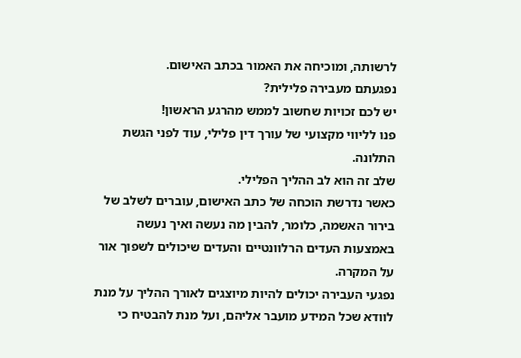לרשותה, ומוכיחה את האמור בכתב האישום.
נפגעתם מעבירה פלילית?
יש לכם זכויות שחשוב לממש מהרגע הראשון!
פנו לליווי מקצועי של עורך דין פלילי, עוד לפני הגשת התלונה.
שלב זה הוא לב ההליך הפלילי.
כאשר נדרשת הוכחה של כתב האישום, עוברים לשלב של בירור האשמה, כלומר, להבין מה נעשה ואיך נעשה באמצעות העדים הרלוונטיים והעדים שיכולים לשפוך אור על המקרה.
נפגעי העבירה יכולים להיות מיוצגים לאורך ההליך על מנת לוודא שכל המידע מועבר אליהם, ועל מנת להבטיח כי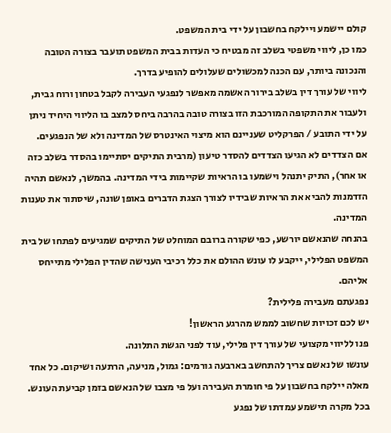קולם יישמע ויילקח בחשבון על ידי בית המשפט.
כמו כן, ליווי משפטי בשלב זה מבטיח כי העדות בבית המשפט תועבר בצורה הטובה והנכונה ביותר, עם הכנה למכשולים שעלולים להופיע בדרך.
ליווי של עורך דין בשלב בירור האשמה מאפשר לנפגעי העבירה לקבל בטחון ורוח גבית, ולעבור את התקופה המורכבת הזו בצורה טובה בהרבה ביחס למצב בו הליווי היחיד ניתן על ידי התובע / הפרקליט שעניינם הוא מיצוי האינטרס של המדינה ולא של הנפגעים.
אם הצדדים לא הגיעו הצדדים להסדר טיעון (מרבית התיקים יסתיימו בהסדר בשלב כזה או אחר), התיק יתנהל וישמעו בו הראיות שקיימות בידי המדינה. בהמשך, לנאשם תהיה הזדמנות להביא את הראיות שבידיו לצורך הצגת הדברים באופן שונה, שיסתור את טענות המדינה.
בהנחה שהנאשם יורשע, כפי שקורה ברובם המוחלט של התיקים שמגיעים לפתחו של בית המשפט הפלילי, ייקבע לו עונש ההולם את כלל רכיבי הענישה שהדין הפלילי מתייחס אליהם.
נפגעתם מעבירה פלילית?
יש לכם זכויות שחשוב לממש מהרגע הראשון!
פנו לליווי מקצועי של עורך דין פלילי, עוד לפני הגשת התלונה.
עונשו של נאשם צריך להתחשב בארבעה גורמים: גמול, מניעה, הרתעה ושיקום. כל אחד מאלה יילקח בחשבון על פי חומרת העבירה ועל פי מצבו של הנאשם בזמן קביעת העונש.
בכל מקרה תישמע עמדתו של נפגע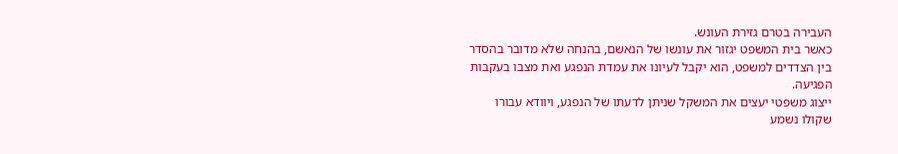העבירה בטרם גזירת העונש.
כאשר בית המשפט יגזור את עונשו של הנאשם, בהנחה שלא מדובר בהסדר בין הצדדים למשפט, הוא יקבל לעיונו את עמדת הנפגע ואת מצבו בעקבות הפגיעה.
ייצוג משפטי יעצים את המשקל שניתן לדעתו של הנפגע, ויוודא עבורו שקולו נשמע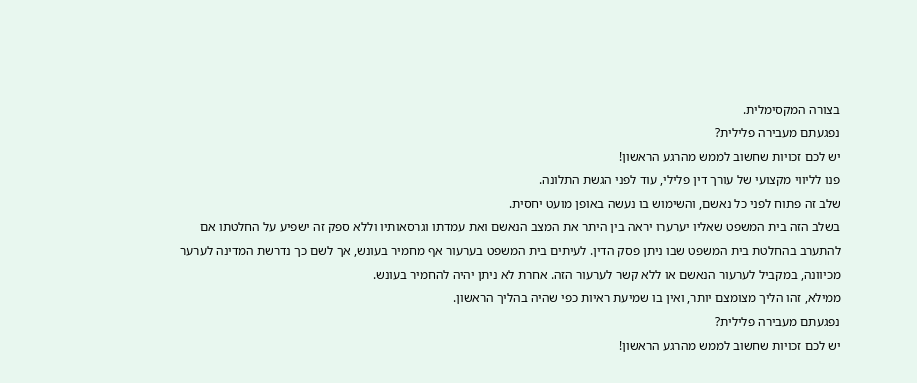בצורה המקסימלית.
נפגעתם מעבירה פלילית?
יש לכם זכויות שחשוב לממש מהרגע הראשון!
פנו לליווי מקצועי של עורך דין פלילי, עוד לפני הגשת התלונה.
שלב זה פתוח לפני כל נאשם, והשימוש בו נעשה באופן מועט יחסית.
בשלב הזה בית המשפט שאליו יערערו יראה בין היתר את המצב הנאשם ואת עמדתו וגרסאותיו וללא ספק זה ישפיע על החלטתו אם להתערב בהחלטת בית המשפט שבו ניתן פסק הדין. לעיתים בית המשפט בערעור אף מחמיר בעונש, אך לשם כך נדרשת המדינה לערער מכיוונה, במקביל לערעור הנאשם או ללא קשר לערעור הזה. אחרת לא ניתן יהיה להחמיר בעונש.
ממילא, זהו הליך מצומצם יותר, ואין בו שמיעת ראיות כפי שהיה בהליך הראשון.
נפגעתם מעבירה פלילית?
יש לכם זכויות שחשוב לממש מהרגע הראשון!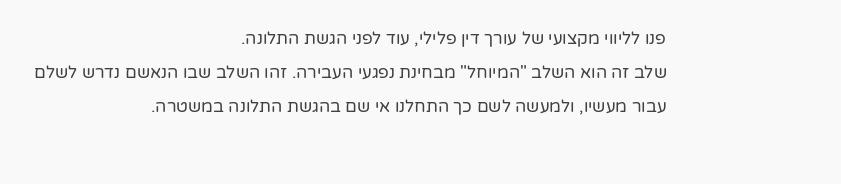פנו לליווי מקצועי של עורך דין פלילי, עוד לפני הגשת התלונה.
שלב זה הוא השלב "המיוחל" מבחינת נפגעי העבירה. זהו השלב שבו הנאשם נדרש לשלם עבור מעשיו, ולמעשה לשם כך התחלנו אי שם בהגשת התלונה במשטרה.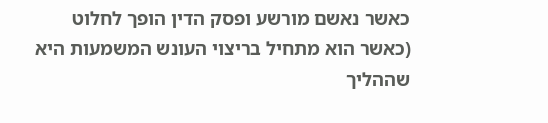כאשר נאשם מורשע ופסק הדין הופך לחלוט (כאשר הוא מתחיל בריצוי העונש המשמעות היא שההליך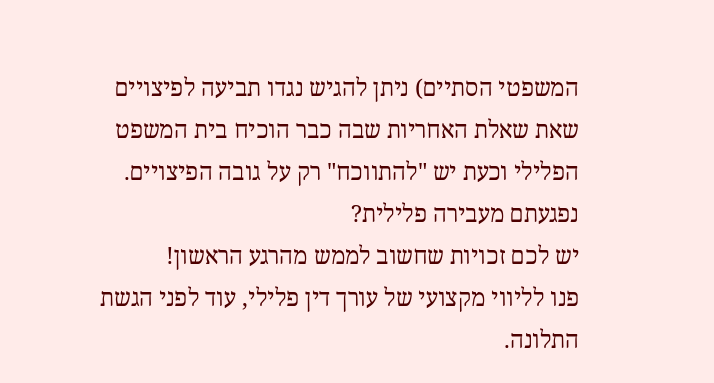המשפטי הסתיים) ניתן להגיש נגדו תביעה לפיצויים שאת שאלת האחריות שבה כבר הוכיח בית המשפט הפלילי וכעת יש "להתווכח" רק על גובה הפיצויים.
נפגעתם מעבירה פלילית?
יש לכם זכויות שחשוב לממש מהרגע הראשון!
פנו לליווי מקצועי של עורך דין פלילי, עוד לפני הגשת התלונה.